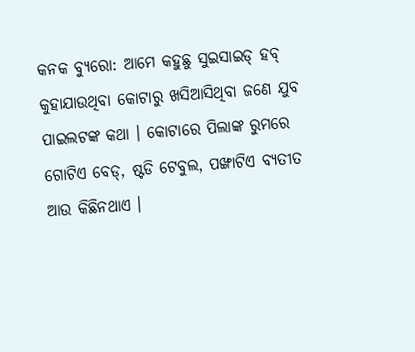କନକ ବ୍ୟୁରୋ: ଆମେ କହୁଛୁ ସୁଇସାଇଡ୍ ହବ୍ କୁହାଯାଉଥିବା କୋଟାରୁ ଖସିଆସିଥିବା ଜଣେ ଯୁବ ପାଇଲଟଙ୍କ କଥା । କୋଟାରେ ପିଲାଙ୍କ ରୁମରେ ଗୋଟିଏ ବେଡ୍, ଷ୍ଟଡି ଟେବୁଲ, ପଙ୍ଖାଟିଏ ବ୍ୟତୀତ ଆଉ କିଛିନଥାଏ ।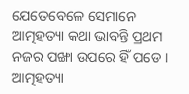ଯେତେବେଳେ ସେମାନେ ଆତ୍ମହତ୍ୟା କଥା ଭାବନ୍ତି ପ୍ରଥମ ନଜର ପଙ୍ଖା ଉପରେ ହିଁ ପଡେ । ଆତ୍ମହତ୍ୟା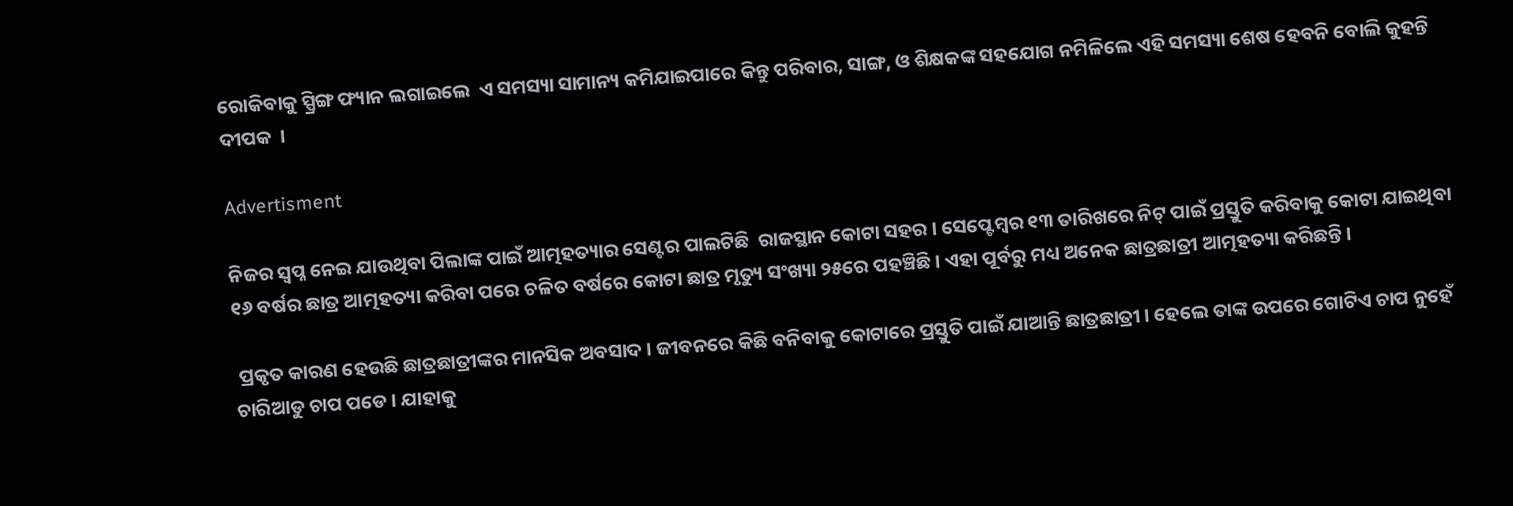ରୋକିବାକୁ ସ୍ପ୍ରିଙ୍ଗ ଫ୍ୟାନ ଲଗାଇଲେ  ଏ ସମସ୍ୟା ସାମାନ୍ୟ କମିଯାଇପାରେ କିନ୍ତୁ ପରିବାର, ସାଙ୍ଗ, ଓ ଶିକ୍ଷକଙ୍କ ସହଯୋଗ ନମିଳିଲେ ଏହି ସମସ୍ୟା ଶେଷ ହେବନି ବୋଲି କୁହନ୍ତି ଦୀପକ  ।

Advertisment

ନିଜର ସ୍ୱପ୍ନ ନେଇ ଯାଉଥିବା ପିଲାଙ୍କ ପାଇଁ ଆତ୍ମହତ୍ୟାର ସେଣ୍ଟର ପାଲଟିଛି  ରାଜସ୍ଥାନ କୋଟା ସହର । ସେପ୍ଟେମ୍ବର ୧୩ ତାରିଖରେ ନିଟ୍ ପାଇଁ ପ୍ରସ୍ତୁତି କରିବାକୁ କୋଟା ଯାଇଥିବା ୧୬ ବର୍ଷର ଛାତ୍ର ଆତ୍ମହତ୍ୟା କରିବା ପରେ ଚଳିତ ବର୍ଷରେ କୋଟା ଛାତ୍ର ମୃତ୍ୟୁ ସଂଖ୍ୟା ୨୫ରେ ପହଞ୍ଚିଛି । ଏହା ପୂର୍ବରୁ ମଧ୍ୟ ଅନେକ ଛାତ୍ରଛାତ୍ରୀ ଆତ୍ମହତ୍ୟା କରିଛନ୍ତି ।

 ପ୍ରକୃତ କାରଣ ହେଉଛି ଛାତ୍ରଛାତ୍ରୀଙ୍କର ମାନସିକ ଅବସାଦ । ଜୀବନରେ କିଛି ବନିବାକୁ କୋଟାରେ ପ୍ରସ୍ତୁତି ପାଇଁ ଯାଆନ୍ତି ଛାତ୍ରଛାତ୍ରୀ । ହେଲେ ତାଙ୍କ ଉପରେ ଗୋଟିଏ ଚାପ ନୁହେଁ ଚାରିଆଡୁ ଚାପ ପଡେ । ଯାହାକୁ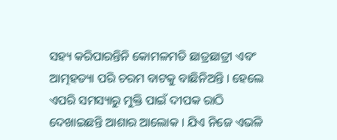ସହ୍ୟ କରିପାରନ୍ତିନି କୋମଳମତି ଛାତ୍ରଛାତ୍ରୀ ଏବଂ ଆତ୍ମହତ୍ୟା ପରି ଚରମ ବାଟକୁ ବାଛିନିଅନ୍ତି । ହେଲେ ଏପରି ସମସ୍ୟାରୁ ମୁକ୍ତି ପାଇଁ ଦୀପକ ରାଠି ଦେଖାଇଛନ୍ତି ଆଶାର ଆଲୋକ । ଯିଏ ନିଜେ ଏଭଳି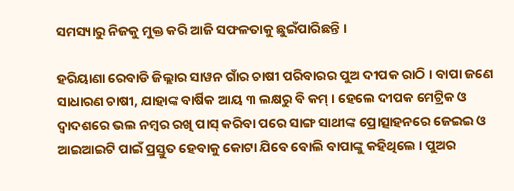ସମସ୍ୟାରୁ ନିଜକୁ ମୁକ୍ତ କରି ଆଜି ସଫଳତାକୁ ଛୁଇଁପାରିଛନ୍ତି ।

ହରିୟାଣା ରେବାଡି ଜିଲ୍ଲାର ସାୱନ ଗାଁର ଚାଷୀ ପରିବାରର ପୁଅ ଦୀପକ ରାଠି । ବାପା ଜଣେ ସାଧାରଣ ଚାଷୀ, ଯାହାଙ୍କ ବାର୍ଷିକ ଆୟ ୩ ଲକ୍ଷରୁ ବି କମ୍ । ହେଲେ ଦୀପକ ମେଟ୍ରିକ ଓ ଦ୍ୱାଦଶରେ ଭଲ ନମ୍ବର ରଖି ପାସ୍ କରିବା ପରେ ସାଙ୍ଗ ସାଥୀଙ୍କ ପ୍ରୋତ୍ସାହନରେ ଜେଇଇ ଓ ଆଇଆଇଟି ପାଇଁ ପ୍ରସ୍ତୁତ ହେବାକୁ କୋଟା ଯିବେ ବୋଲି ବାପାଙ୍କୁ କହିଥିଲେ । ପୁଅର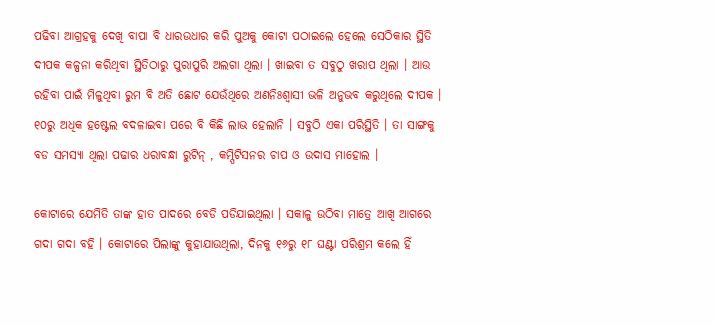ପଢିବା ଆଗ୍ରହକୁ ଦେଖି ବାପା ବି ଧାରଉଧାର କରି ପୁଅକୁ କୋଟା ପଠାଇଲେ ହେଲେ ସେଠିକାର ସ୍ଥିତି ଦୀପକ କଳ୍ପନା କରିଥିବା ସ୍ଥିତିଠାରୁ ପୁରାପୁରି ଅଲଗା ଥିଲା । ଖାଇବା ତ ସବୁଠୁ ଖରାପ ଥିଲା । ଆଉ ରହିବା ପାଇଁ ମିଳୁଥିବା ରୁମ ବି ଅତି ଛୋଟ ଯେଉଁଥିରେ ଅଣନିଃଶ୍ୱାସୀ ଭଳି ଅନୁଭବ କରୁଥିଲେ ଦୀପକ । ୧୦ରୁ ଅଧିକ ହଷ୍ଟେଲ ବଦଳାଇବା ପରେ ବି କିଛି ଲାଭ ହେଲାନି । ସବୁଠି ଏକା ପରିସ୍ଥିତି । ତା ସାଙ୍ଗକୁ ବଡ ସମସ୍ୟା ଥିଲା ପଢାର ଧରାବନ୍ଧା ରୁଟିନ୍ , କମ୍ପିଟିସନର ଚାପ ଓ ଉଦାସ ମାହୋଲ ।

କୋଟାରେ ଯେମିତି ତାଙ୍କ ହାତ ପାଦରେ ବେଡି ପଡିଯାଇଥିଲା । ସକାଳୁ ଉଠିବା ମାତ୍ରେ ଆଖି ଆଗରେ ଗଦା ଗଦା ବହି । କୋଟାରେ ପିଲାଙ୍କୁ କୁହାଯାଉଥିଲା, ଦିନକୁ ୧୬ରୁ ୧୮ ଘଣ୍ଟା ପରିଶ୍ରମ କଲେ ହିଁ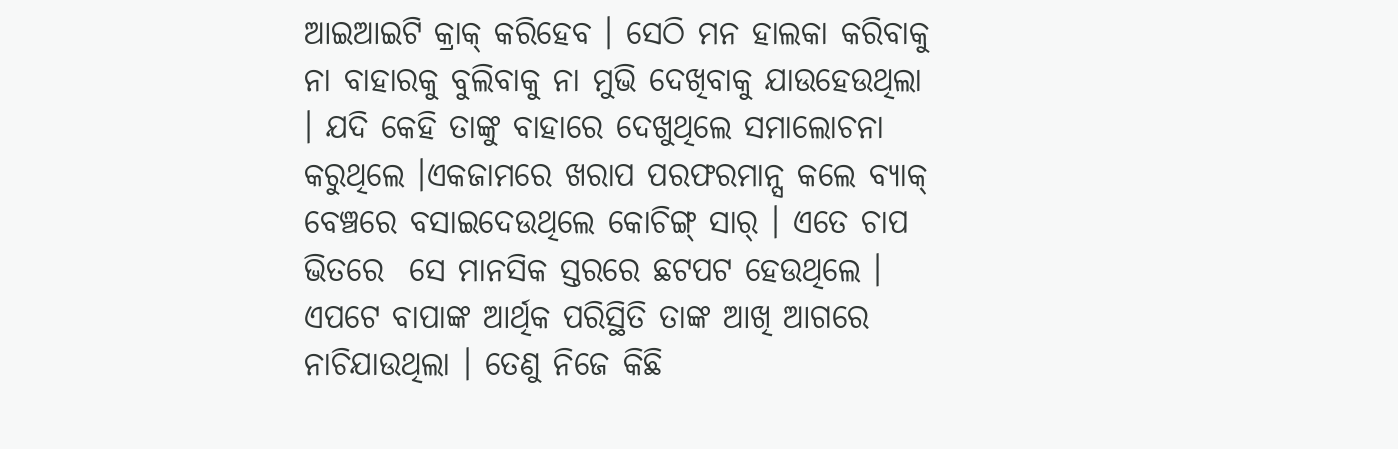ଆଇଆଇଟି କ୍ରାକ୍ କରିହେବ । ସେଠି ମନ ହାଲକା କରିବାକୁ ନା ବାହାରକୁ ବୁଲିବାକୁ ନା ମୁଭି ଦେଖିବାକୁ ଯାଉହେଉଥିଲା  । ଯଦି କେହି ତାଙ୍କୁ ବାହାରେ ଦେଖୁଥିଲେ ସମାଲୋଚନା କରୁଥିଲେ ।ଏକଜାମରେ ଖରାପ ପରଫରମାନ୍ସ କଲେ ବ୍ୟାକ୍ ବେଞ୍ଚରେ ବସାଇଦେଉଥିଲେ କୋଚିଙ୍ଗ୍ ସାର୍ । ଏତେ ଚାପ ଭିତରେ  ସେ ମାନସିକ ସ୍ତରରେ ଛଟପଟ ହେଉଥିଲେ । ଏପଟେ ବାପାଙ୍କ ଆର୍ଥିକ ପରିସ୍ଥିତି ତାଙ୍କ ଆଖି ଆଗରେ ନାଚିଯାଉଥିଲା । ତେଣୁ ନିଜେ କିଛି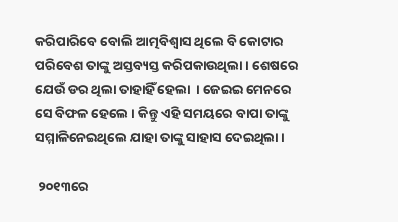କରିପାରିବେ ବୋଲି ଆତ୍ମବିଶ୍ୱାସ ଥିଲେ ବି କୋଟାର ପରିବେଶ ତାଙ୍କୁ ଅସ୍ତବ୍ୟସ୍ତ କରିପକାଉଥିଲା । ଶେଷରେ ଯେଉଁ ଡର ଥିଲା ତାହାହିଁ ହେଲା  । ଜେଇଇ ମେନରେ ସେ ବିଫଳ ହେଲେ । କିନ୍ତୁ ଏହି ସମୟରେ ବାପା ତାଙ୍କୁ ସମ୍ମାଳିନେଇଥିଲେ ଯାହା ତାଙ୍କୁ ସାହାସ ଦେଇଥିଲା ।

 ୨୦୧୩ରେ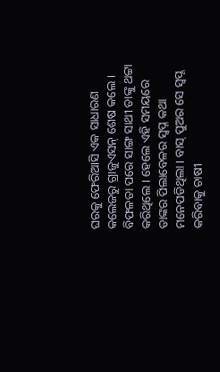ଘରକୁ ଫେରିଆସି ଏକ ସାଧାରଣ କଲେଜରୁ ଗ୍ରାଜୁଏସନ୍ ଶେଷ କଲେ । ବିଫଳତା ପରେ ସାଙ୍ଗ ସାଥୀ ତାଙ୍କୁ ଥଟ୍ଟା କରିଥିଲେ । ହେଲେ ଏହି ସମୟରେ ତାଙ୍କର ପିଲାବେଳର ସ୍ୱପ୍ନ କଥା ମନେପଡିଥିଲା । ବାସ୍ ପୁଅର ସେ ସ୍ୱପ୍ନ କରିବାକୁ ଚାଷୀ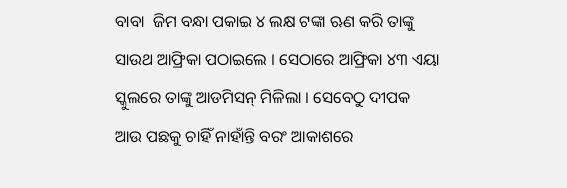ବାବା  ଜିମ ବନ୍ଧା ପକାଇ ୪ ଲକ୍ଷ ଟଙ୍କା ଋଣ କରି ତାଙ୍କୁ ସାଉଥ ଆଫ୍ରିକା ପଠାଇଲେ । ସେଠାରେ ଆଫ୍ରିକା ୪୩ ଏୟା ସ୍କୁଲରେ ତାଙ୍କୁ ଆଡମିସନ୍ ମିଳିଲା । ସେବେଠୁ ଦୀପକ ଆଉ ପଛକୁ ଚାହିଁ ନାହାଁନ୍ତି ବରଂ ଆକାଶରେ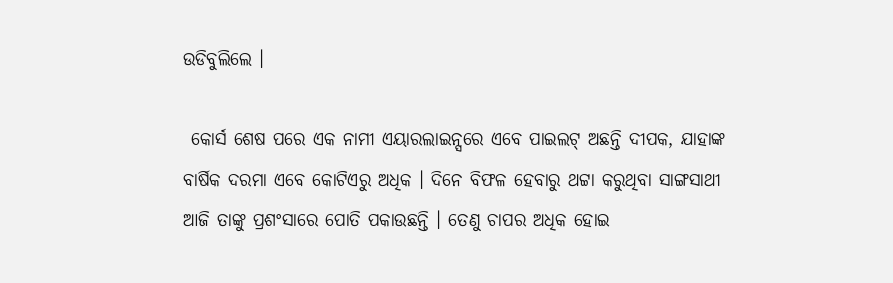ଉଡିବୁଲିଲେ ।

 କୋର୍ସ ଶେଷ ପରେ ଏକ ନାମୀ ଏୟାରଲାଇନ୍ସରେ ଏବେ ପାଇଲଟ୍ ଅଛନ୍ତି ଦୀପକ, ଯାହାଙ୍କ ବାର୍ଷିକ ଦରମା ଏବେ କୋଟିଏରୁ ଅଧିକ । ଦିନେ ବିଫଳ ହେବାରୁ ଥଟ୍ଟା କରୁଥିବା ସାଙ୍ଗସାଥୀ ଆଜି ତାଙ୍କୁ ପ୍ରଶଂସାରେ ପୋତି ପକାଉଛନ୍ତି । ତେଣୁ ଚାପର ଅଧିକ ହୋଇ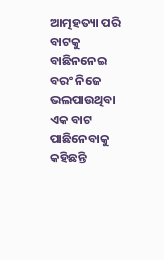ଆତ୍ମହତ୍ୟା ପରି ବାଟକୁ ବାଛିନନେଇ ବରଂ ନିଜେ ଭଲପାଉଥିବା ଏକ ବାଟ ପାଛିନେବାକୁ କହିଛନ୍ତି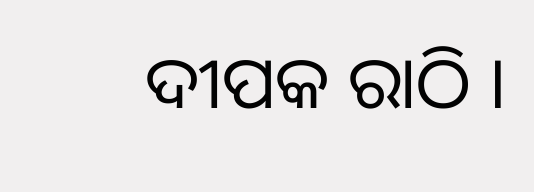ଦୀପକ ରାଠି ।